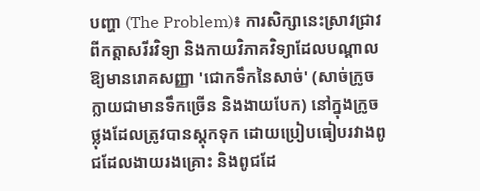បញ្ហា (The Problem)៖ ការសិក្សានេះស្រាវជ្រាវពីកត្តាសរីរវិទ្យា និងកាយវិភាគវិទ្យាដែលបណ្តាលឱ្យមានរោគសញ្ញា 'ជោកទឹកនៃសាច់' (សាច់ក្រូចក្លាយជាមានទឹកច្រើន និងងាយបែក) នៅក្នុងក្រូចថ្លុងដែលត្រូវបានស្តុកទុក ដោយប្រៀបធៀបរវាងពូជដែលងាយរងគ្រោះ និងពូជដែ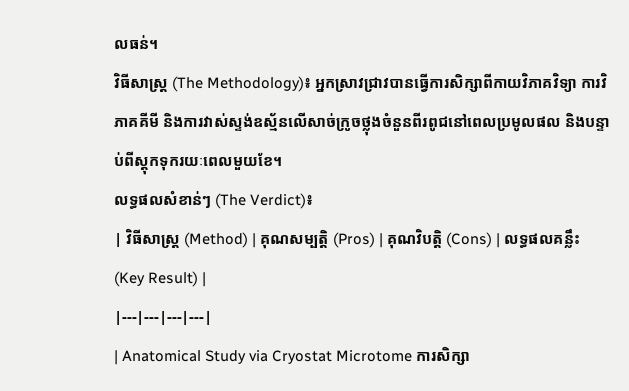លធន់។
វិធីសាស្ត្រ (The Methodology)៖ អ្នកស្រាវជ្រាវបានធ្វើការសិក្សាពីកាយវិភាគវិទ្យា ការវិភាគគីមី និងការវាស់ស្ទង់ឧស្ម័នលើសាច់ក្រូចថ្លុងចំនួនពីរពូជនៅពេលប្រមូលផល និងបន្ទាប់ពីស្តុកទុករយៈពេលមួយខែ។
លទ្ធផលសំខាន់ៗ (The Verdict)៖
| វិធីសាស្ត្រ (Method) | គុណសម្បត្តិ (Pros) | គុណវិបត្តិ (Cons) | លទ្ធផលគន្លឹះ (Key Result) |
|---|---|---|---|
| Anatomical Study via Cryostat Microtome ការសិក្សា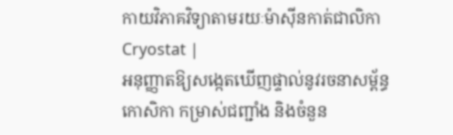កាយវិភាគវិទ្យាតាមរយៈម៉ាស៊ីនកាត់ជាលិកា Cryostat |
អនុញ្ញាតឱ្យសង្កេតឃើញផ្ទាល់នូវរចនាសម្ព័ន្ធកោសិកា កម្រាស់ជញ្ជាំង និងចំនួន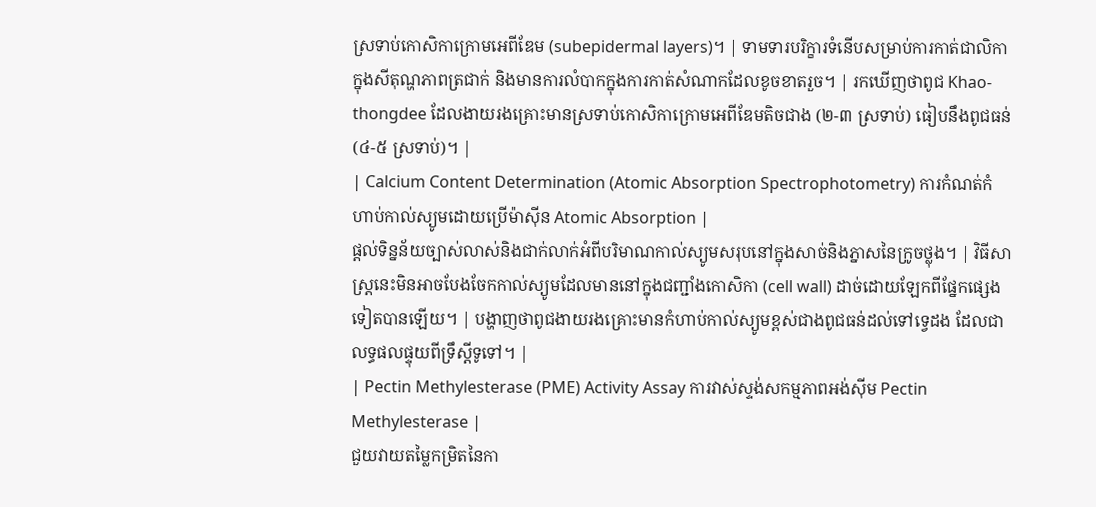ស្រទាប់កោសិកាក្រោមអេពីឌែម (subepidermal layers)។ | ទាមទារបរិក្ខារទំនើបសម្រាប់ការកាត់ជាលិកាក្នុងសីតុណ្ហភាពត្រជាក់ និងមានការលំបាកក្នុងការកាត់សំណាកដែលខូចខាតរួច។ | រកឃើញថាពូជ Khao-thongdee ដែលងាយរងគ្រោះមានស្រទាប់កោសិកាក្រោមអេពីឌែមតិចជាង (២-៣ ស្រទាប់) ធៀបនឹងពូជធន់ (៤-៥ ស្រទាប់)។ |
| Calcium Content Determination (Atomic Absorption Spectrophotometry) ការកំណត់កំហាប់កាល់ស្យូមដោយប្រើម៉ាស៊ីន Atomic Absorption |
ផ្តល់ទិន្នន័យច្បាស់លាស់និងជាក់លាក់អំពីបរិមាណកាល់ស្យូមសរុបនៅក្នុងសាច់និងភ្នាសនៃក្រូចថ្លុង។ | វិធីសាស្ត្រនេះមិនអាចបែងចែកកាល់ស្យូមដែលមាននៅក្នុងជញ្ជាំងកោសិកា (cell wall) ដាច់ដោយឡែកពីផ្នែកផ្សេងទៀតបានឡើយ។ | បង្ហាញថាពូជងាយរងគ្រោះមានកំហាប់កាល់ស្យូមខ្ពស់ជាងពូជធន់ដល់ទៅទ្វេដង ដែលជាលទ្ធផលផ្ទុយពីទ្រឹស្តីទូទៅ។ |
| Pectin Methylesterase (PME) Activity Assay ការវាស់ស្ទង់សកម្មភាពអង់ស៊ីម Pectin Methylesterase |
ជួយវាយតម្លៃកម្រិតនៃកា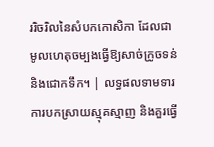ររិចរិលនៃសំបកកោសិកា ដែលជាមូលហេតុចម្បងធ្វើឱ្យសាច់ក្រូចទន់និងជោកទឹក។ | លទ្ធផលទាមទារការបកស្រាយស្មុគស្មាញ និងគួរធ្វើ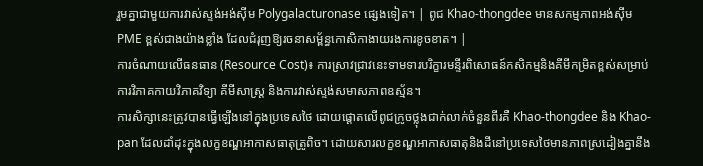រួមគ្នាជាមួយការវាស់ស្ទង់អង់ស៊ីម Polygalacturonase ផ្សេងទៀត។ | ពូជ Khao-thongdee មានសកម្មភាពអង់ស៊ីម PME ខ្ពស់ជាងយ៉ាងខ្លាំង ដែលជំរុញឱ្យរចនាសម្ព័ន្ធកោសិកាងាយរងការខូចខាត។ |
ការចំណាយលើធនធាន (Resource Cost)៖ ការស្រាវជ្រាវនេះទាមទារបរិក្ខារមន្ទីរពិសោធន៍កសិកម្មនិងគីមីកម្រិតខ្ពស់សម្រាប់ការវិភាគកាយវិភាគវិទ្យា គីមីសាស្ត្រ និងការវាស់ស្ទង់សមាសភាពឧស្ម័ន។
ការសិក្សានេះត្រូវបានធ្វើឡើងនៅក្នុងប្រទេសថៃ ដោយផ្តោតលើពូជក្រូចថ្លុងជាក់លាក់ចំនួនពីរគឺ Khao-thongdee និង Khao-pan ដែលដាំដុះក្នុងលក្ខខណ្ឌអាកាសធាតុត្រូពិច។ ដោយសារលក្ខខណ្ឌអាកាសធាតុនិងដីនៅប្រទេសថៃមានភាពស្រដៀងគ្នានឹង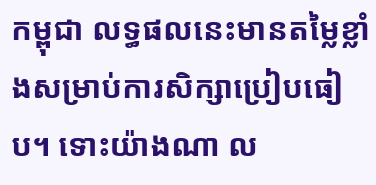កម្ពុជា លទ្ធផលនេះមានតម្លៃខ្លាំងសម្រាប់ការសិក្សាប្រៀបធៀប។ ទោះយ៉ាងណា ល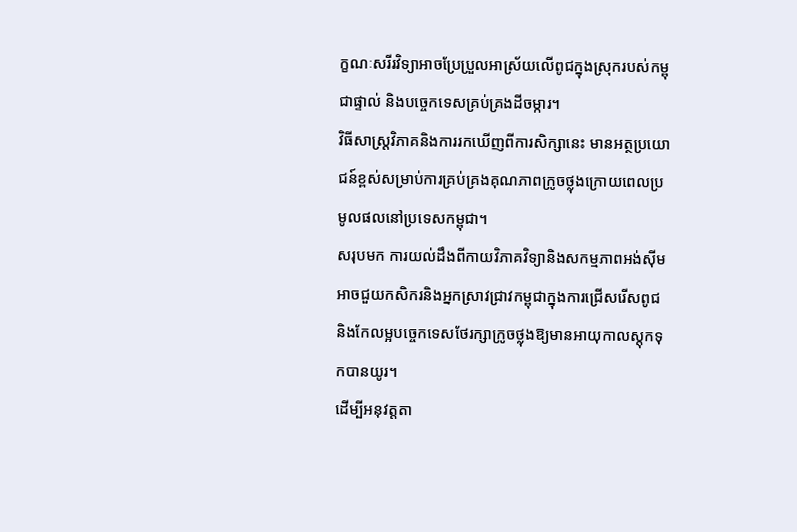ក្ខណៈសរីរវិទ្យាអាចប្រែប្រួលអាស្រ័យលើពូជក្នុងស្រុករបស់កម្ពុជាផ្ទាល់ និងបច្ចេកទេសគ្រប់គ្រងដីចម្ការ។
វិធីសាស្ត្រវិភាគនិងការរកឃើញពីការសិក្សានេះ មានអត្ថប្រយោជន៍ខ្ពស់សម្រាប់ការគ្រប់គ្រងគុណភាពក្រូចថ្លុងក្រោយពេលប្រមូលផលនៅប្រទេសកម្ពុជា។
សរុបមក ការយល់ដឹងពីកាយវិភាគវិទ្យានិងសកម្មភាពអង់ស៊ីម អាចជួយកសិករនិងអ្នកស្រាវជ្រាវកម្ពុជាក្នុងការជ្រើសរើសពូជ និងកែលម្អបច្ចេកទេសថែរក្សាក្រូចថ្លុងឱ្យមានអាយុកាលស្តុកទុកបានយូរ។
ដើម្បីអនុវត្តតា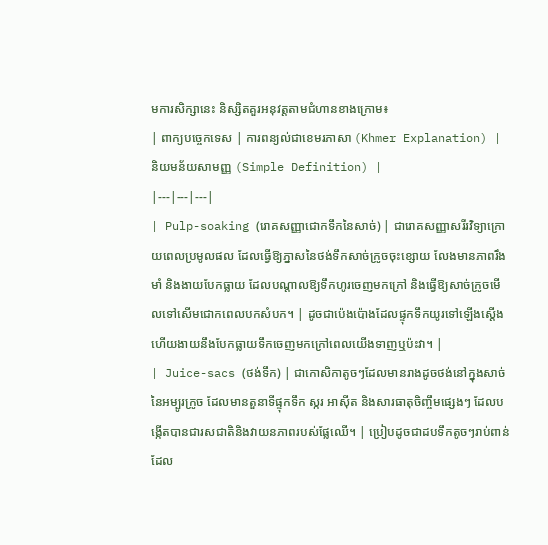មការសិក្សានេះ និស្សិតគួរអនុវត្តតាមជំហានខាងក្រោម៖
| ពាក្យបច្ចេកទេស | ការពន្យល់ជាខេមរភាសា (Khmer Explanation) | និយមន័យសាមញ្ញ (Simple Definition) |
|---|---|---|
| Pulp-soaking (រោគសញ្ញាជោកទឹកនៃសាច់) | ជារោគសញ្ញាសរីរវិទ្យាក្រោយពេលប្រមូលផល ដែលធ្វើឱ្យភ្នាសនៃថង់ទឹកសាច់ក្រូចចុះខ្សោយ លែងមានភាពរឹងមាំ និងងាយបែកធ្លាយ ដែលបណ្តាលឱ្យទឹកហូរចេញមកក្រៅ និងធ្វើឱ្យសាច់ក្រូចមើលទៅសើមជោកពេលបកសំបក។ | ដូចជាប៉េងប៉ោងដែលផ្ទុកទឹកយូរទៅឡើងស្តើង ហើយងាយនឹងបែកធ្លាយទឹកចេញមកក្រៅពេលយើងទាញឬប៉ះវា។ |
| Juice-sacs (ថង់ទឹក) | ជាកោសិកាតូចៗដែលមានរាងដូចថង់នៅក្នុងសាច់នៃអម្បូរក្រូច ដែលមានតួនាទីផ្ទុកទឹក ស្ករ អាស៊ីត និងសារធាតុចិញ្ចឹមផ្សេងៗ ដែលបង្កើតបានជារសជាតិនិងវាយនភាពរបស់ផ្លែឈើ។ | ប្រៀបដូចជាដបទឹកតូចៗរាប់ពាន់ដែល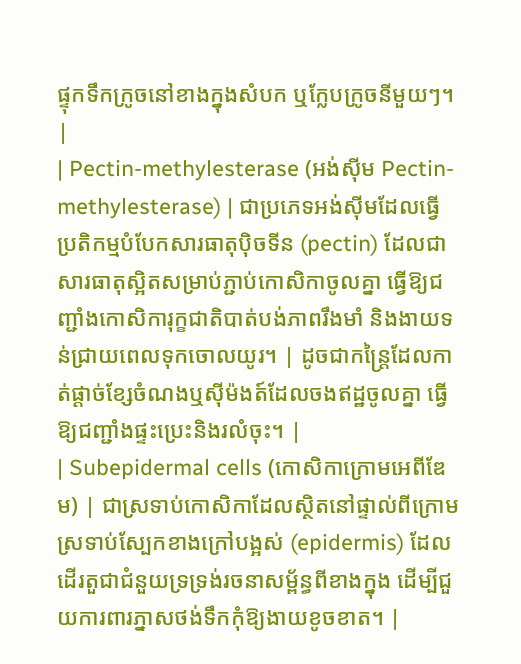ផ្ទុកទឹកក្រូចនៅខាងក្នុងសំបក ឬក្លែបក្រូចនីមួយៗ។ |
| Pectin-methylesterase (អង់ស៊ីម Pectin-methylesterase) | ជាប្រភេទអង់ស៊ីមដែលធ្វើប្រតិកម្មបំបែកសារធាតុប៉ិចទីន (pectin) ដែលជាសារធាតុស្អិតសម្រាប់ភ្ជាប់កោសិកាចូលគ្នា ធ្វើឱ្យជញ្ជាំងកោសិការុក្ខជាតិបាត់បង់ភាពរឹងមាំ និងងាយទន់ជ្រាយពេលទុកចោលយូរ។ | ដូចជាកន្ត្រៃដែលកាត់ផ្តាច់ខ្សែចំណងឬស៊ីម៉ងត៍ដែលចងឥដ្ឋចូលគ្នា ធ្វើឱ្យជញ្ជាំងផ្ទះប្រេះនិងរលំចុះ។ |
| Subepidermal cells (កោសិកាក្រោមអេពីឌែម) | ជាស្រទាប់កោសិកាដែលស្ថិតនៅផ្ទាល់ពីក្រោមស្រទាប់ស្បែកខាងក្រៅបង្អស់ (epidermis) ដែលដើរតួជាជំនួយទ្រទ្រង់រចនាសម្ព័ន្ធពីខាងក្នុង ដើម្បីជួយការពារភ្នាសថង់ទឹកកុំឱ្យងាយខូចខាត។ |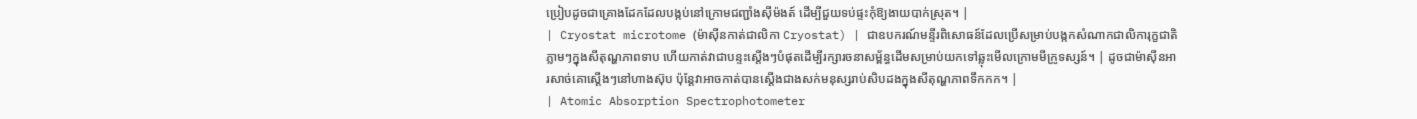ប្រៀបដូចជាគ្រោងដែកដែលបង្កប់នៅក្រោមជញ្ជាំងស៊ីម៉ងត៍ ដើម្បីជួយទប់ផ្ទះកុំឱ្យងាយបាក់ស្រុត។ |
| Cryostat microtome (ម៉ាស៊ីនកាត់ជាលិកា Cryostat) | ជាឧបករណ៍មន្ទីរពិសោធន៍ដែលប្រើសម្រាប់បង្កកសំណាកជាលិការុក្ខជាតិភ្លាមៗក្នុងសីតុណ្ហភាពទាប ហើយកាត់វាជាបន្ទះស្តើងៗបំផុតដើម្បីរក្សារចនាសម្ព័ន្ធដើមសម្រាប់យកទៅឆ្លុះមើលក្រោមមីក្រូទស្សន៍។ | ដូចជាម៉ាស៊ីនអារសាច់គោស្តើងៗនៅហាងស៊ុប ប៉ុន្តែវាអាចកាត់បានស្តើងជាងសក់មនុស្សរាប់សិបដងក្នុងសីតុណ្ហភាពទឹកកក។ |
| Atomic Absorption Spectrophotometer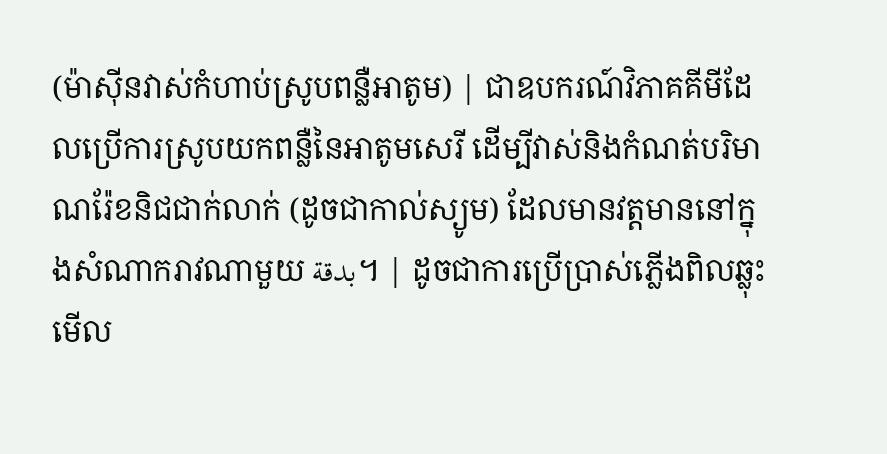(ម៉ាស៊ីនវាស់កំហាប់ស្រូបពន្លឺអាតូម) | ជាឧបករណ៍វិភាគគីមីដែលប្រើការស្រូបយកពន្លឺនៃអាតូមសេរី ដើម្បីវាស់និងកំណត់បរិមាណរ៉ែខនិជជាក់លាក់ (ដូចជាកាល់ស្យូម) ដែលមានវត្តមាននៅក្នុងសំណាករាវណាមួយ بدقة។ | ដូចជាការប្រើប្រាស់ភ្លើងពិលឆ្លុះមើល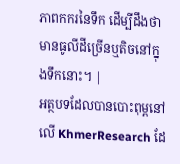ភាពកករនៃទឹក ដើម្បីដឹងថាមានធូលីដីច្រើនឬតិចនៅក្នុងទឹកនោះ។ |
អត្ថបទដែលបានបោះពុម្ពនៅលើ KhmerResearch ដែ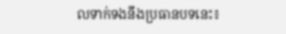លទាក់ទងនឹងប្រធានបទនេះ៖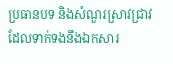ប្រធានបទ និងសំណួរស្រាវជ្រាវដែលទាក់ទងនឹងឯកសារ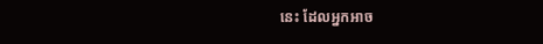នេះ ដែលអ្នកអាច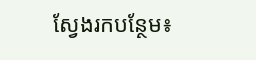ស្វែងរកបន្ថែម៖